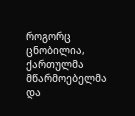როგორც ცნობილია, ქართულმა მწარმოებელმა და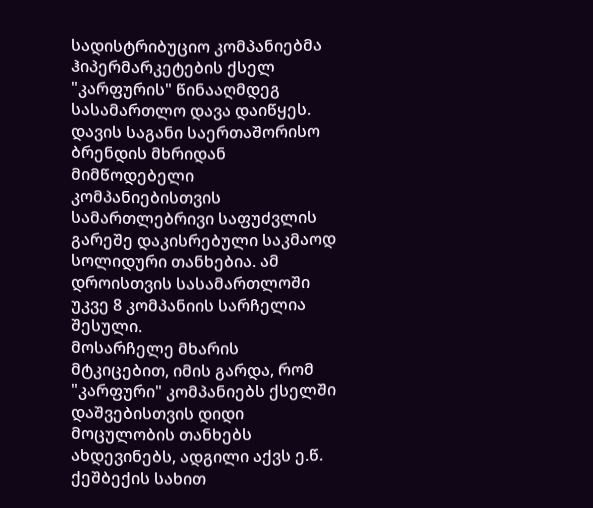სადისტრიბუციო კომპანიებმა ჰიპერმარკეტების ქსელ "კარფურის" წინააღმდეგ სასამართლო დავა დაიწყეს. დავის საგანი საერთაშორისო ბრენდის მხრიდან მიმწოდებელი კომპანიებისთვის სამართლებრივი საფუძვლის გარეშე დაკისრებული საკმაოდ სოლიდური თანხებია. ამ დროისთვის სასამართლოში უკვე 8 კომპანიის სარჩელია შესული.
მოსარჩელე მხარის მტკიცებით, იმის გარდა, რომ "კარფური" კომპანიებს ქსელში დაშვებისთვის დიდი მოცულობის თანხებს ახდევინებს, ადგილი აქვს ე.წ. ქეშბექის სახით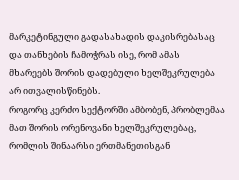მარკეტინგული გადასახადის დაკისრებასაც და თანხების ჩამოჭრას ისე, რომ ამას მხარეებს შორის დადებული ხელშეკრულება არ ითვალისწინებს.
როგორც კერძო სექტორში ამბობენ, პრობლემაა მათ შორის ორენოვანი ხელშეკრულებაც, რომლის შინაარსი ერთმანეთისგან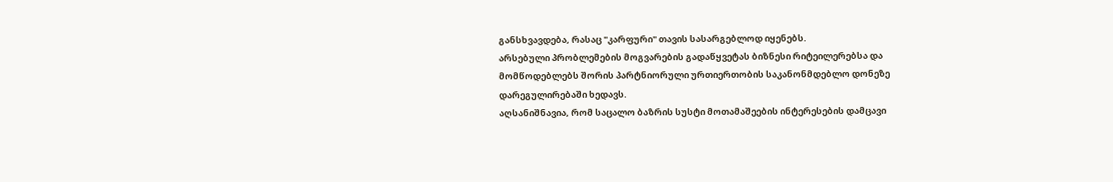განსხვავდება, რასაც "კარფური" თავის სასარგებლოდ იყენებს.
არსებული პრობლემების მოგვარების გადაწყვეტას ბიზნესი რიტეილერებსა და მომწოდებლებს შორის პარტნიორული ურთიერთობის საკანონმდებლო დონეზე დარეგულირებაში ხედავს.
აღსანიშნავია, რომ საცალო ბაზრის სუსტი მოთამაშეების ინტერესების დამცავი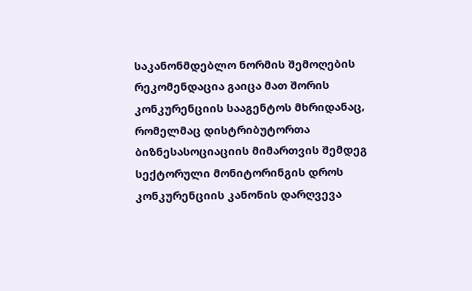საკანონმდებლო ნორმის შემოღების რეკომენდაცია გაიცა მათ შორის კონკურენციის სააგენტოს მხრიდანაც, რომელმაც დისტრიბუტორთა ბიზნესასოციაციის მიმართვის შემდეგ სექტორული მონიტორინგის დროს კონკურენციის კანონის დარღვევა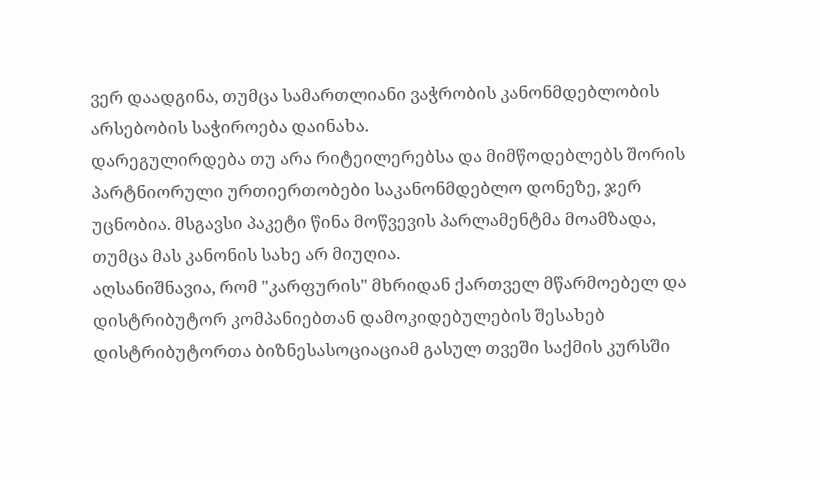ვერ დაადგინა, თუმცა სამართლიანი ვაჭრობის კანონმდებლობის არსებობის საჭიროება დაინახა.
დარეგულირდება თუ არა რიტეილერებსა და მიმწოდებლებს შორის პარტნიორული ურთიერთობები საკანონმდებლო დონეზე, ჯერ უცნობია. მსგავსი პაკეტი წინა მოწვევის პარლამენტმა მოამზადა, თუმცა მას კანონის სახე არ მიუღია.
აღსანიშნავია, რომ "კარფურის" მხრიდან ქართველ მწარმოებელ და დისტრიბუტორ კომპანიებთან დამოკიდებულების შესახებ დისტრიბუტორთა ბიზნესასოციაციამ გასულ თვეში საქმის კურსში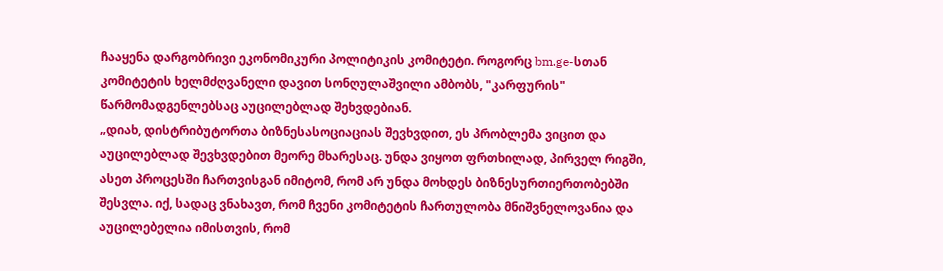ჩააყენა დარგობრივი ეკონომიკური პოლიტიკის კომიტეტი. როგორც bm.ge-სთან კომიტეტის ხელმძღვანელი დავით სონღულაშვილი ამბობს, "კარფურის" წარმომადგენლებსაც აუცილებლად შეხვდებიან.
„დიახ, დისტრიბუტორთა ბიზნესასოციაციას შევხვდით, ეს პრობლემა ვიცით და აუცილებლად შევხვდებით მეორე მხარესაც. უნდა ვიყოთ ფრთხილად, პირველ რიგში, ასეთ პროცესში ჩართვისგან იმიტომ, რომ არ უნდა მოხდეს ბიზნესურთიერთობებში შესვლა. იქ, სადაც ვნახავთ, რომ ჩვენი კომიტეტის ჩართულობა მნიშვნელოვანია და აუცილებელია იმისთვის, რომ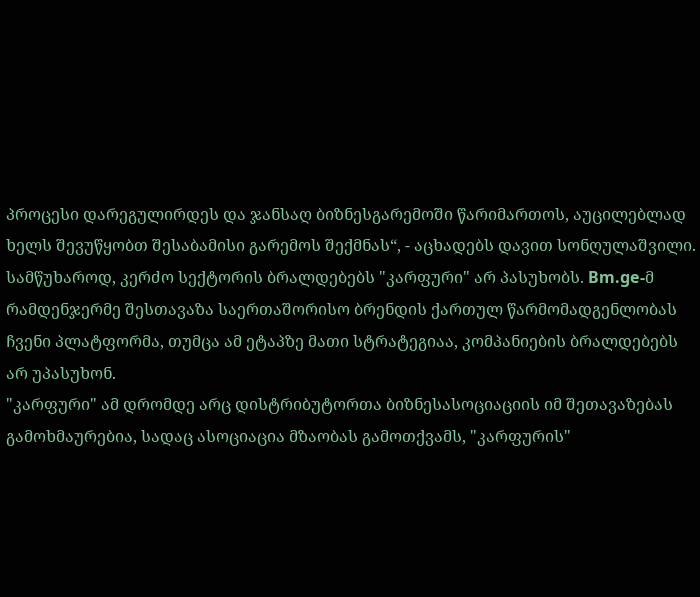პროცესი დარეგულირდეს და ჯანსაღ ბიზნესგარემოში წარიმართოს, აუცილებლად ხელს შევუწყობთ შესაბამისი გარემოს შექმნას“, - აცხადებს დავით სონღულაშვილი.
სამწუხაროდ, კერძო სექტორის ბრალდებებს "კარფური" არ პასუხობს. Bm.ge-მ რამდენჯერმე შესთავაზა საერთაშორისო ბრენდის ქართულ წარმომადგენლობას ჩვენი პლატფორმა, თუმცა ამ ეტაპზე მათი სტრატეგიაა, კომპანიების ბრალდებებს არ უპასუხონ.
"კარფური" ამ დრომდე არც დისტრიბუტორთა ბიზნესასოციაციის იმ შეთავაზებას გამოხმაურებია, სადაც ასოციაცია მზაობას გამოთქვამს, "კარფურის"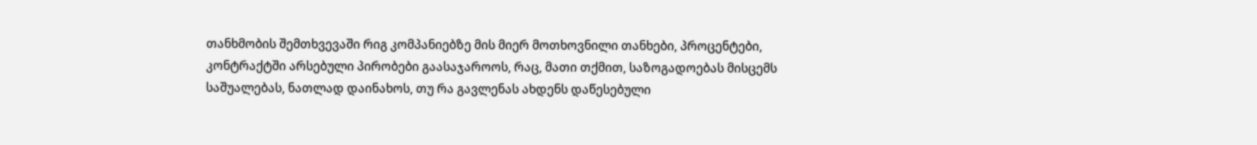თანხმობის შემთხვევაში რიგ კომპანიებზე მის მიერ მოთხოვნილი თანხები, პროცენტები, კონტრაქტში არსებული პირობები გაასაჯაროოს, რაც, მათი თქმით, საზოგადოებას მისცემს საშუალებას, ნათლად დაინახოს, თუ რა გავლენას ახდენს დაწესებული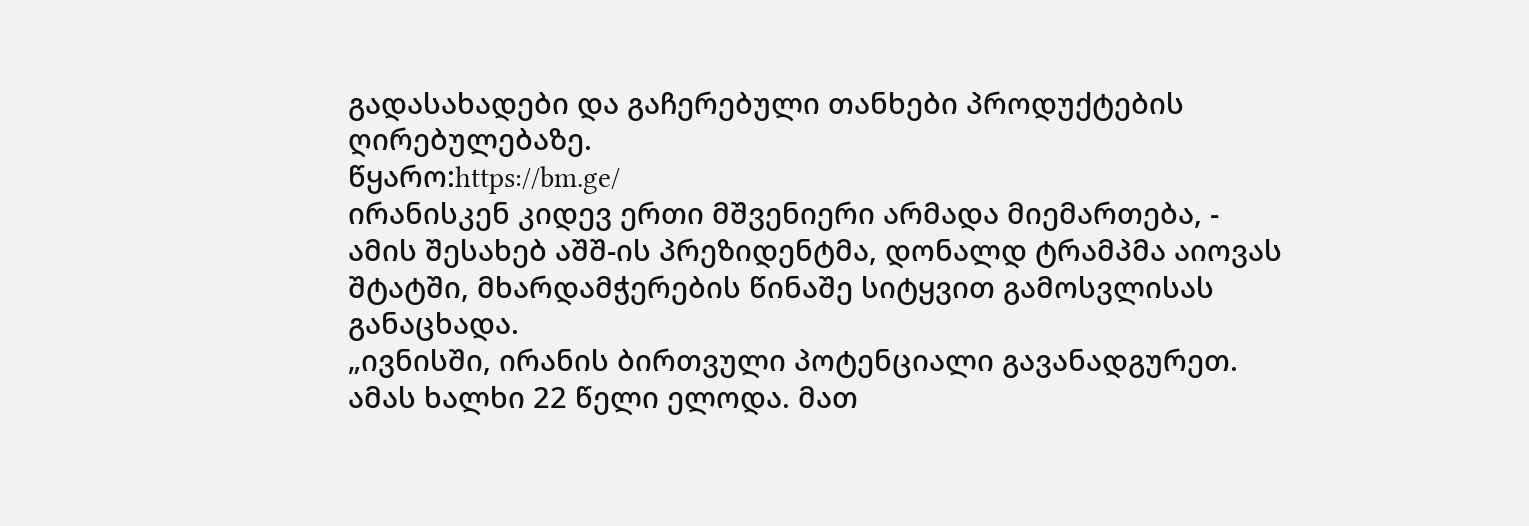გადასახადები და გაჩერებული თანხები პროდუქტების ღირებულებაზე.
წყარო:https://bm.ge/
ირანისკენ კიდევ ერთი მშვენიერი არმადა მიემართება, - ამის შესახებ აშშ-ის პრეზიდენტმა, დონალდ ტრამპმა აიოვას შტატში, მხარდამჭერების წინაშე სიტყვით გამოსვლისას განაცხადა.
„ივნისში, ირანის ბირთვული პოტენციალი გავანადგურეთ. ამას ხალხი 22 წელი ელოდა. მათ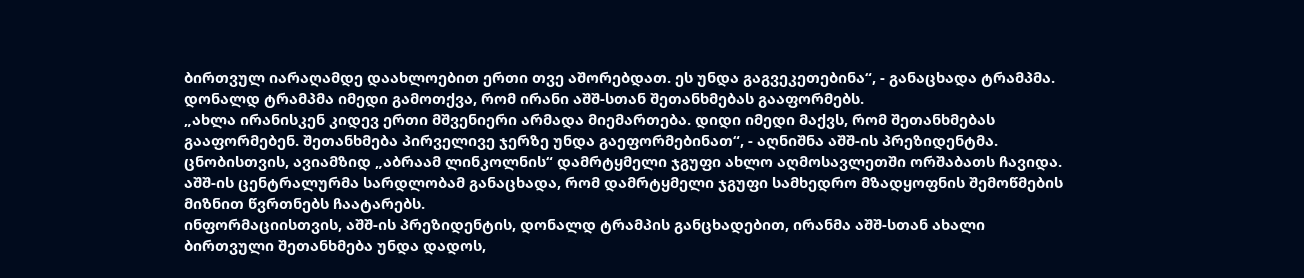ბირთვულ იარაღამდე დაახლოებით ერთი თვე აშორებდათ. ეს უნდა გაგვეკეთებინა“, - განაცხადა ტრამპმა.
დონალდ ტრამპმა იმედი გამოთქვა, რომ ირანი აშშ-სთან შეთანხმებას გააფორმებს.
„ახლა ირანისკენ კიდევ ერთი მშვენიერი არმადა მიემართება. დიდი იმედი მაქვს, რომ შეთანხმებას გააფორმებენ. შეთანხმება პირველივე ჯერზე უნდა გაეფორმებინათ“, - აღნიშნა აშშ-ის პრეზიდენტმა.
ცნობისთვის, ავიამზიდ „აბრაამ ლინკოლნის“ დამრტყმელი ჯგუფი ახლო აღმოსავლეთში ორშაბათს ჩავიდა. აშშ-ის ცენტრალურმა სარდლობამ განაცხადა, რომ დამრტყმელი ჯგუფი სამხედრო მზადყოფნის შემოწმების მიზნით წვრთნებს ჩაატარებს.
ინფორმაციისთვის, აშშ-ის პრეზიდენტის, დონალდ ტრამპის განცხადებით, ირანმა აშშ-სთან ახალი ბირთვული შეთანხმება უნდა დადოს,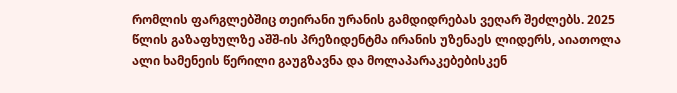რომლის ფარგლებშიც თეირანი ურანის გამდიდრებას ვეღარ შეძლებს. 2025 წლის გაზაფხულზე აშშ-ის პრეზიდენტმა ირანის უზენაეს ლიდერს, აიათოლა ალი ხამენეის წერილი გაუგზავნა და მოლაპარაკებებისკენ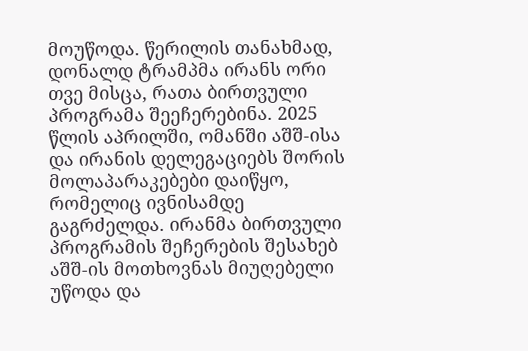მოუწოდა. წერილის თანახმად, დონალდ ტრამპმა ირანს ორი თვე მისცა, რათა ბირთვული პროგრამა შეეჩერებინა. 2025 წლის აპრილში, ომანში აშშ-ისა და ირანის დელეგაციებს შორის მოლაპარაკებები დაიწყო, რომელიც ივნისამდე გაგრძელდა. ირანმა ბირთვული პროგრამის შეჩერების შესახებ აშშ-ის მოთხოვნას მიუღებელი უწოდა და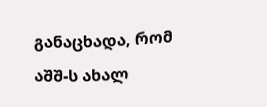განაცხადა, რომ აშშ-ს ახალ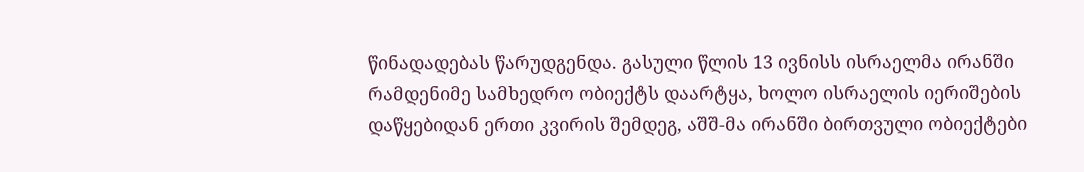წინადადებას წარუდგენდა. გასული წლის 13 ივნისს ისრაელმა ირანში რამდენიმე სამხედრო ობიექტს დაარტყა, ხოლო ისრაელის იერიშების დაწყებიდან ერთი კვირის შემდეგ, აშშ-მა ირანში ბირთვული ობიექტები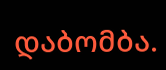დაბომბა.